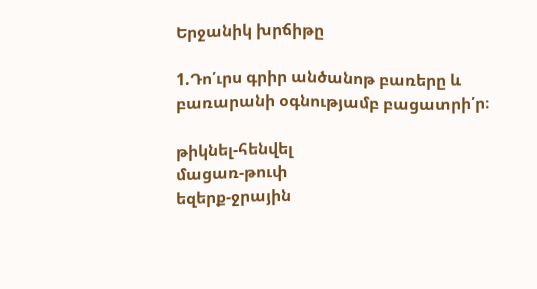Երջանիկ խրճիթը

1.Դո՛ւրս գրիր անծանոթ բառերը և բառարանի օգնությամբ բացատրի՛ր։

թիկնել-հենվել
մացառ-թուփ
եզերք-ջրային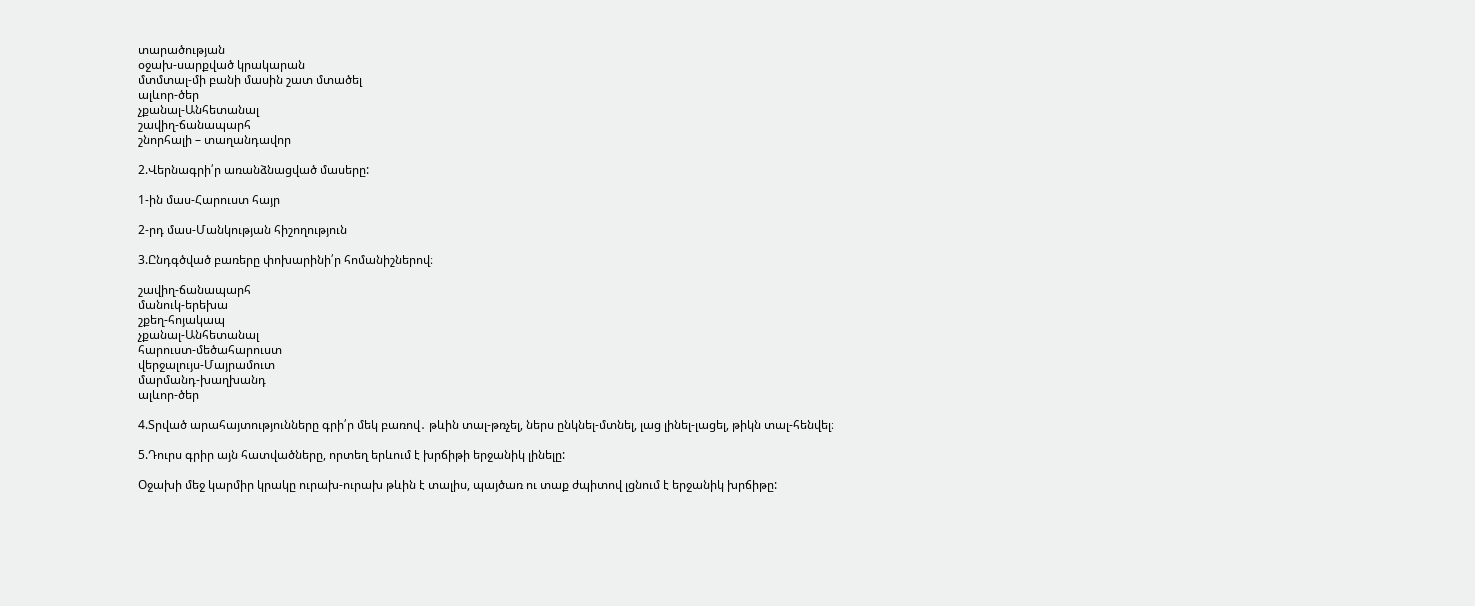տարածության
օջախ-սարքված կրակարան
մտմտալ-մի բանի մասին շատ մտածել
ալևոր-ծեր
չքանալ-Անհետանալ
շավիղ-ճանապարհ
շնորհալի – տաղանդավոր

2.Վերնագրի՛ր առանձնացված մասերը:

1-ին մաս-Հարուստ հայր

2-րդ մաս-Մանկության հիշողություն

3.Ընդգծված բառերը փոխարինի՛ր հոմանիշներով։

շավիղ-ճանապարհ
մանուկ-երեխա
շքեղ-հոյակապ
չքանալ-Անհետանալ
հարուստ-մեծահարուստ
վերջալույս-Մայրամուտ
մարմանդ-խաղխանդ
ալևոր-ծեր

4.Տրված արահայտությունները գրի՛ր մեկ բառով․ թևին տալ-թռչել, ներս ընկնել-մտնել, լաց լինել-լացել, թիկն տալ-հենվել։

5.Դուրս գրիր այն հատվածները, որտեղ երևում է խրճիթի երջանիկ լինելը:

Օջախի մեջ կարմիր կրակը ուրախ-ուրախ թևին է տալիս, պայծառ ու տաք ժպիտով լցնում է երջանիկ խրճիթը: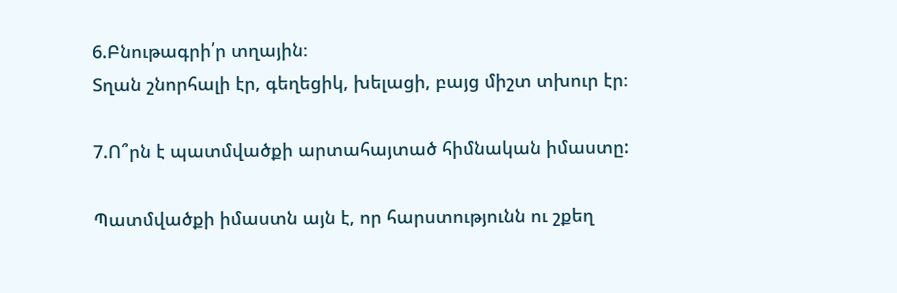6.Բնութագրի՛ր տղային։
Տղան շնորհալի էր, գեղեցիկ, խելացի, բայց միշտ տխուր էր։

7.Ո՞րն է պատմվածքի արտահայտած հիմնական իմաստը:

Պատմվածքի իմաստն այն է, որ հարստությունն ու շքեղ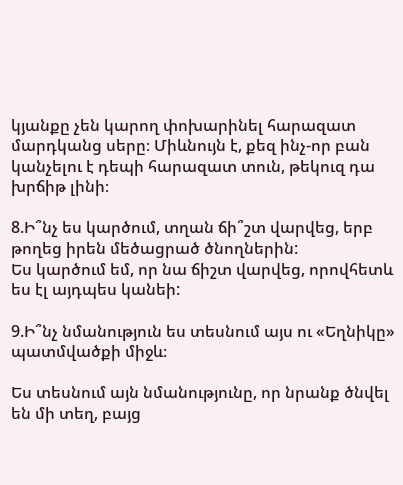կյանքը չեն կարող փոխարինել հարազատ մարդկանց սերը։ Միևնույն է, քեզ ինչ-որ բան կանչելու է դեպի հարազատ տուն, թեկուզ դա խրճիթ լինի։

8.Ի՞նչ ես կարծում, տղան ճի՞շտ վարվեց, երբ թողեց իրեն մեծացրած ծնողներին:
Ես կարծում եմ, որ նա ճիշտ վարվեց, որովհետև ես էլ այդպես կանեի:

9.Ի՞նչ նմանություն ես տեսնում այս ու «Եղնիկը» պատմվածքի միջև։

Ես տեսնում այն նմանությունը, որ նրանք ծնվել են մի տեղ, բայց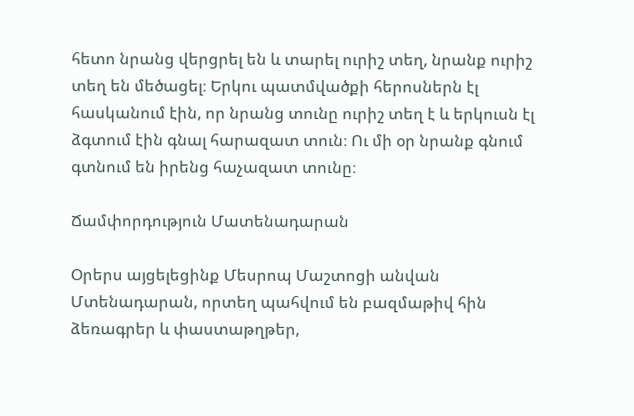հետո նրանց վերցրել են և տարել ուրիշ տեղ, նրանք ուրիշ տեղ են մեծացել։ Երկու պատմվածքի հերոսներն էլ հասկանում էին, որ նրանց տունը ուրիշ տեղ է և երկուսն էլ ձգտում էին գնալ հարազատ տուն։ Ու մի օր նրանք գնում գտնում են իրենց հաչազատ տունը։

Ճամփորդություն Մատենադարան

Օրերս այցելեցինք Մեսրոպ Մաշտոցի անվան Մտենադարան, որտեղ պահվում են բազմաթիվ հին ձեռագրեր և փաստաթղթեր,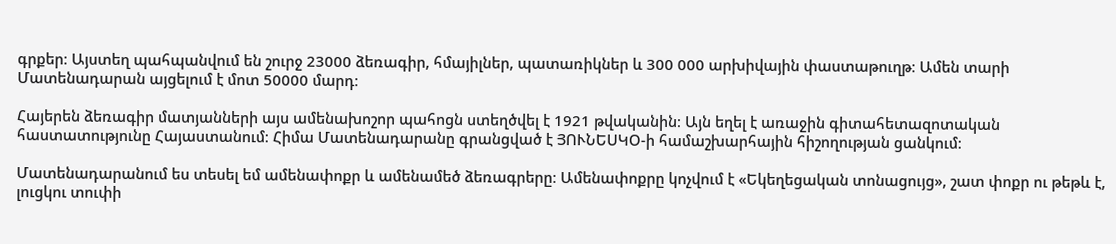գրքեր։ Այստեղ պահպանվում են շուրջ 23000 ձեռագիր, հմայիլներ, պատառիկներ և 300 000 արխիվային փաստաթուղթ։ Ամեն տարի Մատենադարան այցելում է մոտ 50000 մարդ։

Հայերեն ձեռագիր մատյանների այս ամենախոշոր պահոցն ստեղծվել է 1921 թվականին։ Այն եղել է առաջին գիտահետազոտական հաստատությունը Հայաստանում։ Հիմա Մատենադարանը գրանցված է ՅՈՒՆԵՍԿՕ-ի համաշխարհային հիշողության ցանկում։

Մատենադարանում ես տեսել եմ ամենափոքր և ամենամեծ ձեռագրերը։ Ամենափոքրը կոչվում է «Եկեղեցական տոնացույց», շատ փոքր ու թեթև է, լուցկու տուփի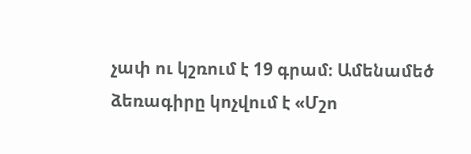չափ ու կշռում է 19 գրամ։ Ամենամեծ ձեռագիրը կոչվում է «Մշո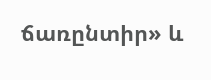ճառընտիր» և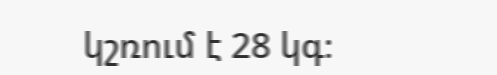կշռում է 28 կգ։